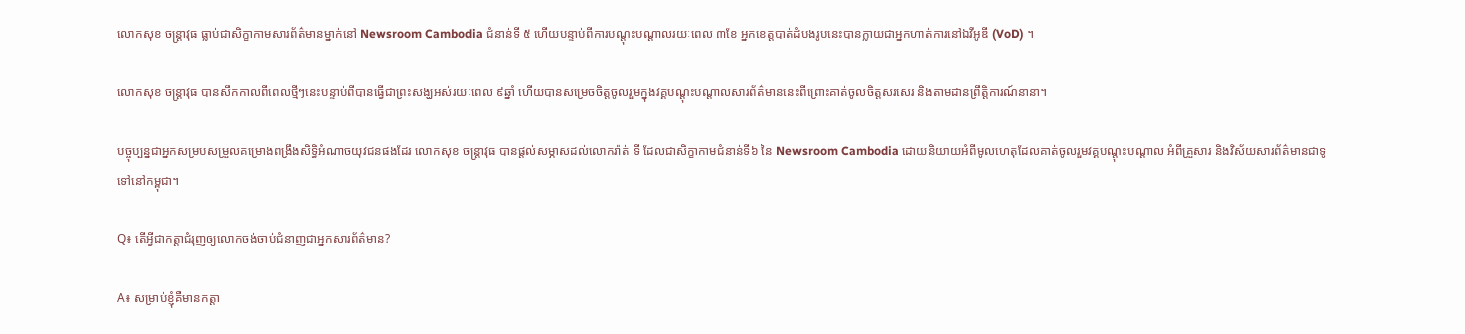លោកសុខ ចន្ត្រាវុធ ធ្លាប់ជាសិក្ខាកាមសារព័ត៌មានម្នាក់នៅ Newsroom Cambodia ជំនាន់ទី ៥ ហើយបន្ទាប់ពីការបណ្តុះបណ្តាលរយៈពេល ៣ខែ អ្នកខេត្តបាត់ដំបងរូបនេះបានក្លាយជាអ្នកហាត់ការនៅឯវីអូឌី (VoD) ។

លោកសុខ ចន្ត្រាវុធ បានសឹកកាលពីពេលថ្មីៗនេះបន្ទាប់ពីបានធ្វើជាព្រះសង្ឃអស់រយៈពេល ៩ឆ្នាំ ហើយបានសម្រេចចិត្តចូលរួមក្នុងវគ្គបណ្តុះបណ្តាលសារព័ត៌មាននេះពីព្រោះគាត់ចូលចិត្តសរសេរ និងតាមដានព្រឹត្តិការណ៍នានា។

បច្ចុប្បន្នជាអ្នកសម្របសម្រួលគម្រោងពង្រឹងសិទ្ធិអំណាចយុវជនផងដែរ លោកសុខ ចន្រ្តាវុធ បានផ្តល់សម្ភាសដល់លោករ៉ាត់ ទី ដែលជាសិក្ខាកាមជំនាន់ទី៦ នៃ Newsroom Cambodia ដោយនិយាយអំពីមូលហេតុដែលគាត់ចូលរួមវគ្គបណ្តុះបណ្តាល អំពីគ្រួសារ និងវិស័យសារព័ត៌មានជាទូទៅនៅកម្ពុជា។

Q៖ តើអ្វីជាកត្តាជំរុញឲ្យលោកចង់ចាប់ជំនាញជាអ្នកសារព័ត៌មាន?

A៖ សម្រាប់ខ្ញុំគឺមានកត្តា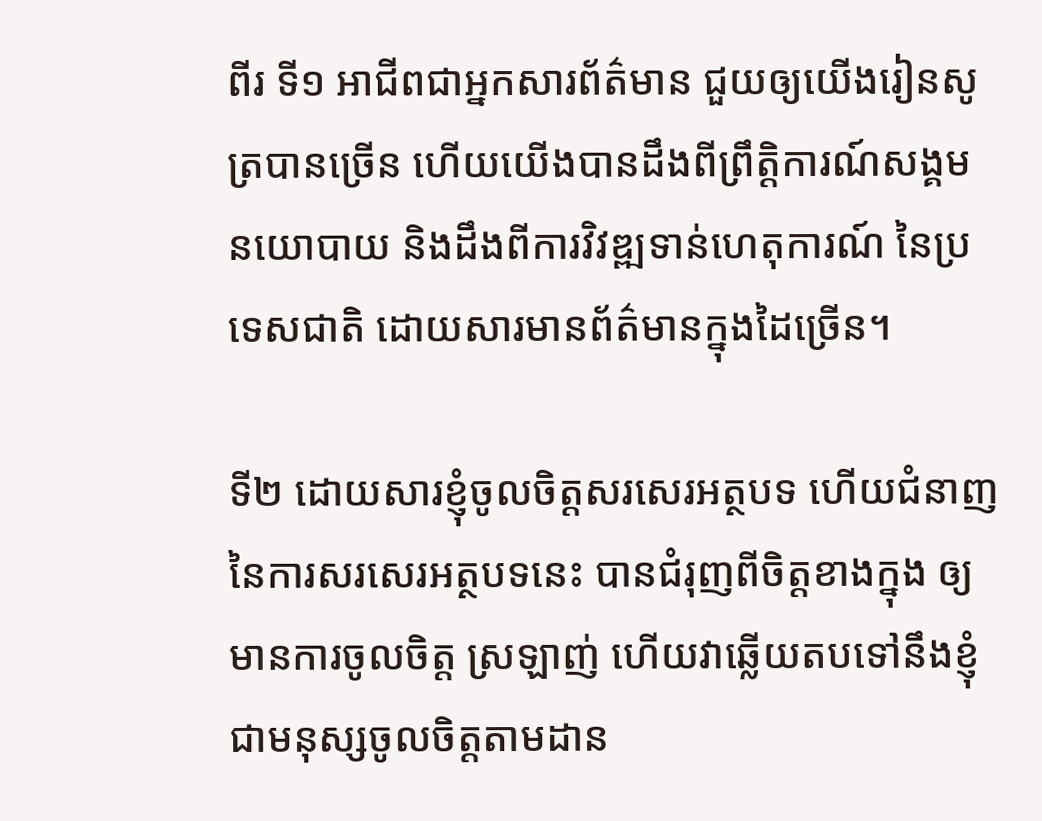ពីរ ទី១ អាជីពជាអ្នកសារព័ត៌មាន ជួយឲ្យយើងរៀនសូត្របានច្រើន ហើយយើងបានដឹងពីព្រឹត្តិការណ៍សង្គម នយោបាយ និងដឹងពីការវិវឌ្ឍទាន់ហេតុការណ៍ នៃប្រទេសជាតិ ដោយសារមានព័ត៌មានក្នុងដៃច្រើន។

ទី២ ដោយសារខ្ញុំចូលចិត្តសរសេរអត្ថបទ ហើយជំនាញនៃការសរសេរអត្ថបទនេះ បានជំរុញពីចិត្តខាងក្នុង ឲ្យមានការចូលចិត្ត ស្រឡាញ់ ហើយវាឆ្លើយតបទៅនឹងខ្ញុំជាមនុស្សចូលចិត្តតាមដាន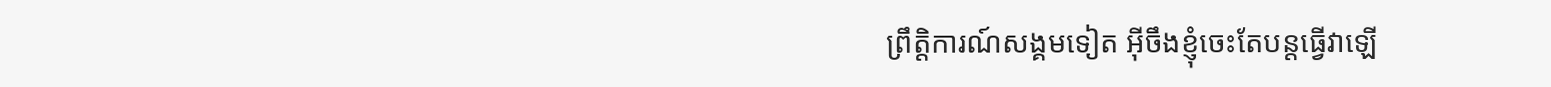ព្រឹត្តិការណ៍សង្គមទៀត អ៊ីចឹងខ្ញុំចេះតែបន្តធ្វើវាឡើ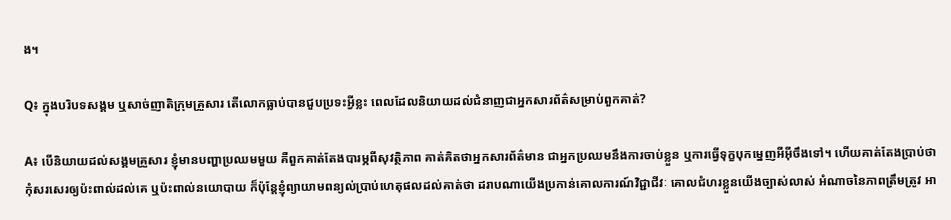ង។

Q៖ ក្នុងបរិបទសង្គម ឬសាច់ញាតិក្រុមគ្រួសារ តើលោកធ្លាប់បានជួបប្រទះអ្វីខ្លះ ពេលដែលនិយាយដល់ជំនាញជាអ្នកសារព័ត៌សម្រាប់ពួកគាត់?

A៖ បើនិយាយដល់សង្គមគ្រួសារ ខ្ញុំមានបញ្ហាប្រឈមមួយ គឺពួកគាត់តែងបារម្ភពីសុវត្ថិភាព គាត់គិតថាអ្នកសារព័ត៌មាន ជាអ្នកប្រឈមនឹងការចាប់ខ្លួន ឬការធ្វើទុក្ខបុកម្នេញអីអ៊ីចឹងទៅ។ ហើយគាត់តែងប្រាប់ថា កុំសរសេរឲ្យប៉ះពាល់ដល់គេ ឬប៉ះពាល់នយោបាយ ក៏ប៉ុន្ដែខ្ញុំព្យាយាមពន្យល់ប្រាប់ហេតុផលដល់គាត់ថា ដរាបណាយើងប្រកាន់គោលការណ៍វិជ្ជាជីវៈ គោលជំហរខ្លួនយើងច្បាស់លាស់ អំណាចនៃភាពត្រឹមត្រូវ អា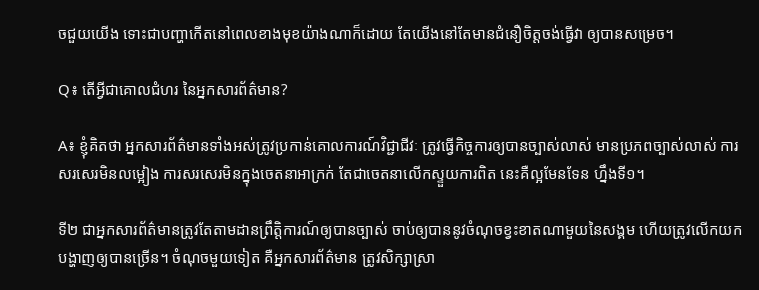ចជួយយើង ទោះជាបញ្ហាកើតនៅពេលខាងមុខយ៉ាងណាក៏ដោយ តែយើងនៅតែមានជំនឿចិត្តចង់ធ្វើវា ឲ្យបានសម្រេច។

Q៖ តើអ្វីជាគោលជំហរ នៃអ្នកសារព័ត៌មាន?

A៖ ខ្ញុំគិតថា អ្នកសារព័ត៌មានទាំងអស់ត្រូវប្រកាន់គោលការណ៍វិជ្ជាជីវៈ ត្រូវធ្វើកិច្ចការឲ្យបានច្បាស់លាស់ មានប្រភពច្បាស់លាស់ ការសរសេរមិនលម្អៀង ការសរសេរមិនក្នុងចេតនាអាក្រក់ តែជាចេតនាលើកស្ទួយការពិត នេះគឺល្អមែនទែន ហ្នឹងទី១។

ទី២ ជាអ្នកសារព័ត៌មានត្រូវតែតាមដានព្រឹត្តិការណ៍ឲ្យបានច្បាស់ ចាប់ឲ្យបាននូវចំណុចខ្វះខាតណាមួយនៃសង្គម ហើយត្រូវលើកយកបង្ហាញឲ្យបានច្រើន។ ចំណុចមួយទៀត គឺអ្នកសារព័ត៌មាន ត្រូវសិក្សាស្រា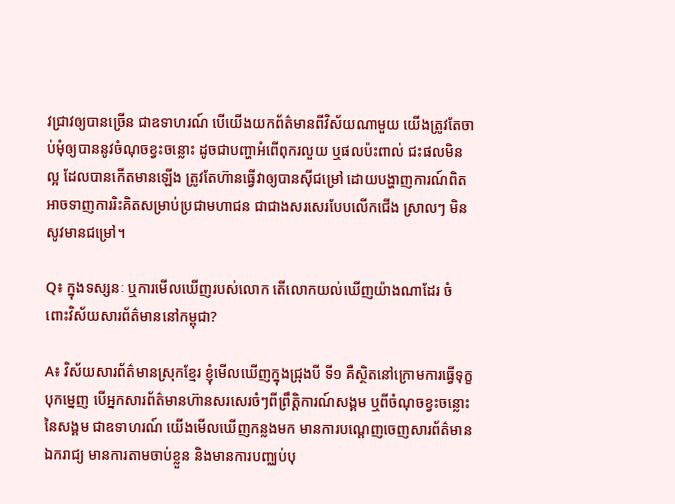វជ្រាវឲ្យបានច្រើន ជាឧទាហរណ៍ បើយើងយកព័ត៌មានពីវិស័យណាមួយ យើងត្រូវតែចាប់មុំឲ្យបាននូវចំណុចខ្វះចន្លោះ ដូចជាបញ្ហាអំពើពុករលួយ ឬផលប៉ះពាល់ ជះផលមិនល្អ ដែលបានកើតមានឡើង ត្រូវតែហ៊ានធ្វើវាឲ្យបានស៊ីជម្រៅ ដោយបង្ហាញការណ៍ពិត អាចទាញការរិះគិតសម្រាប់ប្រជាមហាជន ជាជាងសរសេរបែបលើកជើង ស្រាលៗ មិនសូវមានជម្រៅ។

Q៖ ក្នុងទស្សនៈ ឬការមើលឃើញរបស់លោក តើលោកយល់ឃើញយ៉ាងណាដែរ ចំពោះវិស័យសារព័ត៌មាននៅកម្ពុជា?

A៖ វិស័យសារព័ត៌មានស្រុកខ្មែរ ខ្ញុំមើលឃើញក្នុងជ្រុងបី ទី១ គឺស្ថិតនៅក្រោមការធ្វើទុក្ខបុកម្នេញ បើអ្នកសារព័ត៌មានហ៊ានសរសេរចំៗពីព្រឹត្តិការណ៍សង្គម ឬពីចំណុចខ្វះចន្លោះនៃសង្គម ជាឧទាហរណ៍ យើងមើលឃើញកន្លងមក មានការបណ្ដេញចេញសារព័ត៌មានឯករាជ្យ មានការតាមចាប់ខ្លួន និងមានការបញ្ឈប់បុ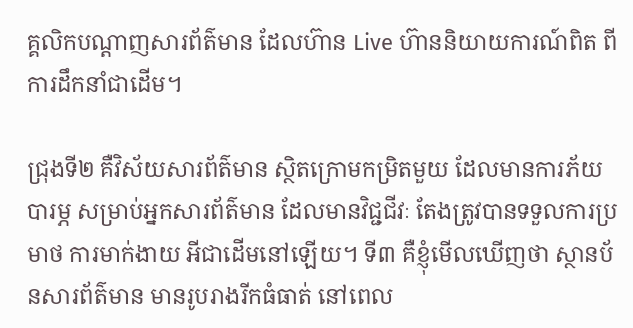គ្គលិកបណ្ដាញសារព័ត៌មាន ដែលហ៊ាន Live ហ៊ាននិយាយការណ៍ពិត ពីការដឹកនាំជាដើម។

ជ្រុងទី២ គឺវិស័យសារព័ត៌មាន ស្ថិតក្រោមកម្រិតមួយ ដែលមានការភ័យបារម្ភ សម្រាប់អ្នកសារព័ត៌មាន ដែលមានវិជ្ជជីវៈ តែងត្រូវបានទទួលការប្រមាថ ការមាក់ងាយ អីជាដើមនៅឡើយ។ ទី៣ គឺខ្ញុំមើលឃើញថា ស្ថានប័នសារព័ត៌មាន មានរូបរាងរីកធំធាត់ នៅពេល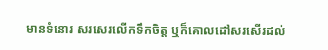មានទំនោរ សរសេរលើកទឹកចិត្ត ឬក៏គោលដៅសរសើរដល់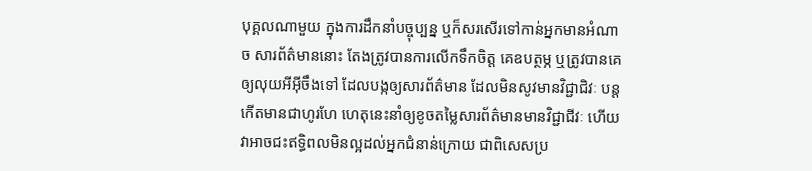បុគ្គលណាមួយ ក្នុងការដឹកនាំបច្ចុប្បន្ន ឬក៏សរសើរទៅកាន់អ្នកមានអំណាច សារព័ត៌មាននោះ តែងត្រូវបានការលើកទឹកចិត្ត គេឧបត្ថម្ភ ឬត្រូវបានគេឲ្យលុយអីអ៊ីចឹងទៅ ដែលបង្កឲ្យសារព័ត៌មាន ដែលមិនសូវមានវិជ្ជាជិវៈ បន្ដកើតមានជាហូរហែ ហេតុនេះនាំឲ្យខូចតម្លៃសារព័ត៌មានមានវិជ្ជាជីវៈ ហើយវាអាចជះឥទ្ធិពលមិនល្អដល់អ្នកជំនាន់ក្រោយ ជាពិសេសប្រ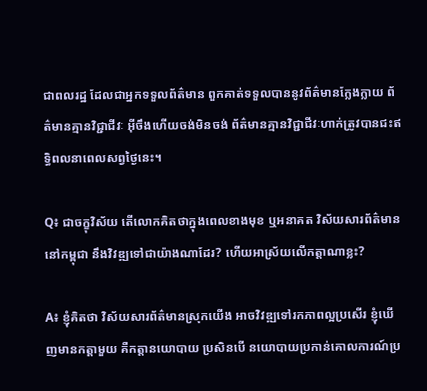ជាពលរដ្ឋ ដែលជាអ្នកទទួលព័ត៌មាន ពួកគាត់ទទួលបាននូវព័ត៌មានក្លែងក្លាយ ព័ត៌មានគ្មានវិជ្ជាជីវៈ អ៊ីចឹងហើយចង់មិនចង់ ព័ត៌មានគ្មានវិជ្ជាជីវៈហាក់ត្រូវបានជះឥទ្ធិពលនាពេលសព្វថ្ងៃនេះ។

Q៖ ជាចក្ខុវិស័យ តើលោកគិតថាក្នុងពេលខាងមុខ ឬអនាគត វិស័យសារព័ត៌មាននៅកម្ពុជា នឹងវិវឌ្ឍទៅជាយ៉ាងណាដែរ? ហើយអាស្រ័យលើកត្តាណាខ្លះ?

A៖ ខ្ញុំគិតថា វិស័យសារព័ត៌មានស្រុកយើង អាចវិវឌ្ឍទៅរកភាពល្អប្រសើរ ខ្ញុំឃើញមានកត្តាមួយ គឺកត្តានយោបាយ ប្រសិនបើ នយោបាយប្រកាន់គោលការណ៍ប្រ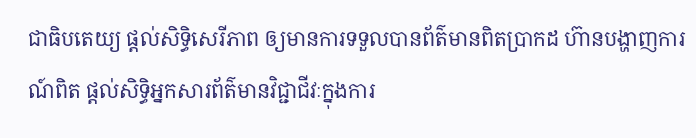ជាធិបតេយ្យ ផ្ដល់សិទ្ធិសេរីភាព ឲ្យមានការទទួលបានព័ត៌មានពិតប្រាកដ ហ៊ានបង្ហាញការណ៍ពិត ផ្ដល់សិទ្ធិអ្នកសារព័ត៌មានវិជ្ជាជីវៈក្នុងការ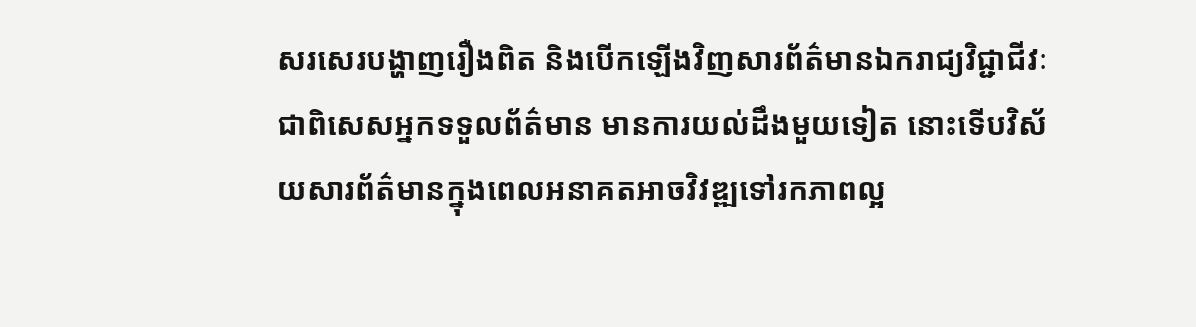សរសេរបង្ហាញរឿងពិត និងបើកឡើងវិញសារព័ត៌មានឯករាជ្យវិជ្ជាជីវៈ ជាពិសេសអ្នកទទួលព័ត៌មាន មានការយល់ដឹងមួយទៀត នោះទើបវិស័យសារព័ត៌មានក្នុងពេលអនាគតអាចវិវឌ្ឍទៅរកភាពល្អ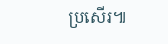ប្រសើរ៕